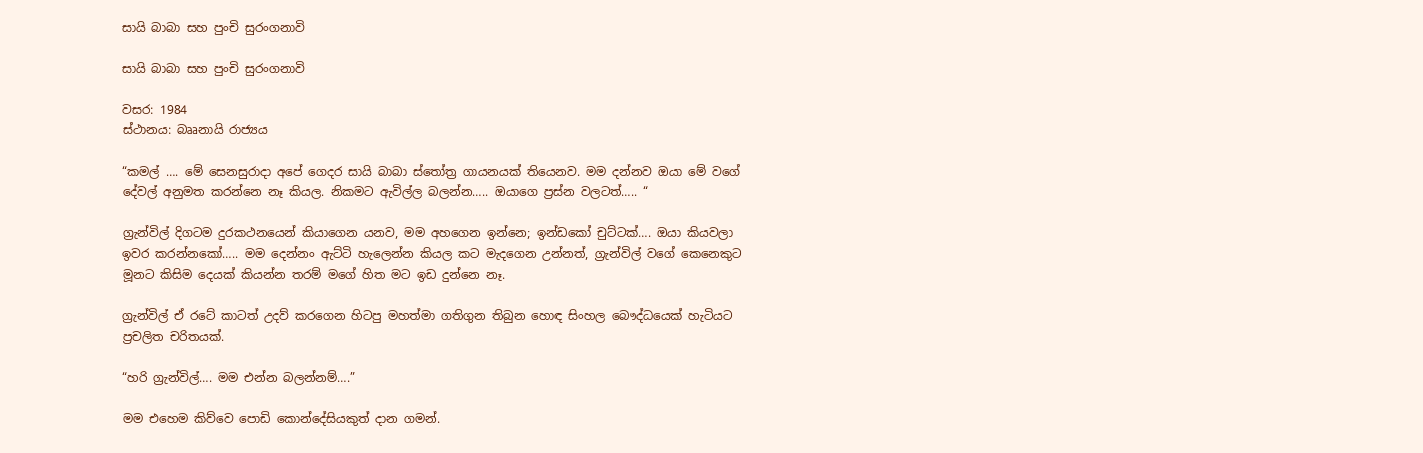සායි බාබා සහ පුංචි සුරංගනාවි

සායි බාබා සහ පුංචි සුරංගනාවි

වසර: 1984
ස්ථානය: බෲනායි රාජ්‍යය

“කමල් …. මේ සෙනසුරාදා අපේ ගෙදර සායි බාබා ස්තෝත්‍ර ගායනයක් තියෙනව. මම දන්නව ඔයා මේ වගේ දේවල් අනුමත කරන්නෙ නෑ කියල. නිකමට ඇවිල්ල බලන්න….. ඔයාගෙ ප්‍රස්න වලටත්….. “

ග්‍රැන්විල් දිගටම දුරකථනයෙන් කියාගෙන යනව, මම අහගෙන ඉන්නෙ; ඉන්ඩකෝ චුට්ටක්…. ඔයා කියවලා ඉවර කරන්නකෝ….. මම දෙන්නං ඇට්ටි හැලෙන්න කියල කට මැදගෙන උන්නත්, ග්‍රැන්විල් වගේ කෙනෙකුට මූනට කිසිම දෙයක් කියන්න තරම් මගේ හිත මට ඉඩ දුන්නෙ නෑ.

ග්‍රැන්විල් ඒ රටේ කාටත් උදව් කරගෙන හිටපු මහත්මා ගතිගුන තිබුන හොඳ සිංහල බෞද්ධයෙක් හැටියට ප්‍රචලිත චරිතයක්.

“හරි ග්‍රැන්විල්…. මම එන්න බලන්නම්….”

මම එහෙම කිව්වෙ පොඩි කොන්දේසියකුත් දාන ගමන්.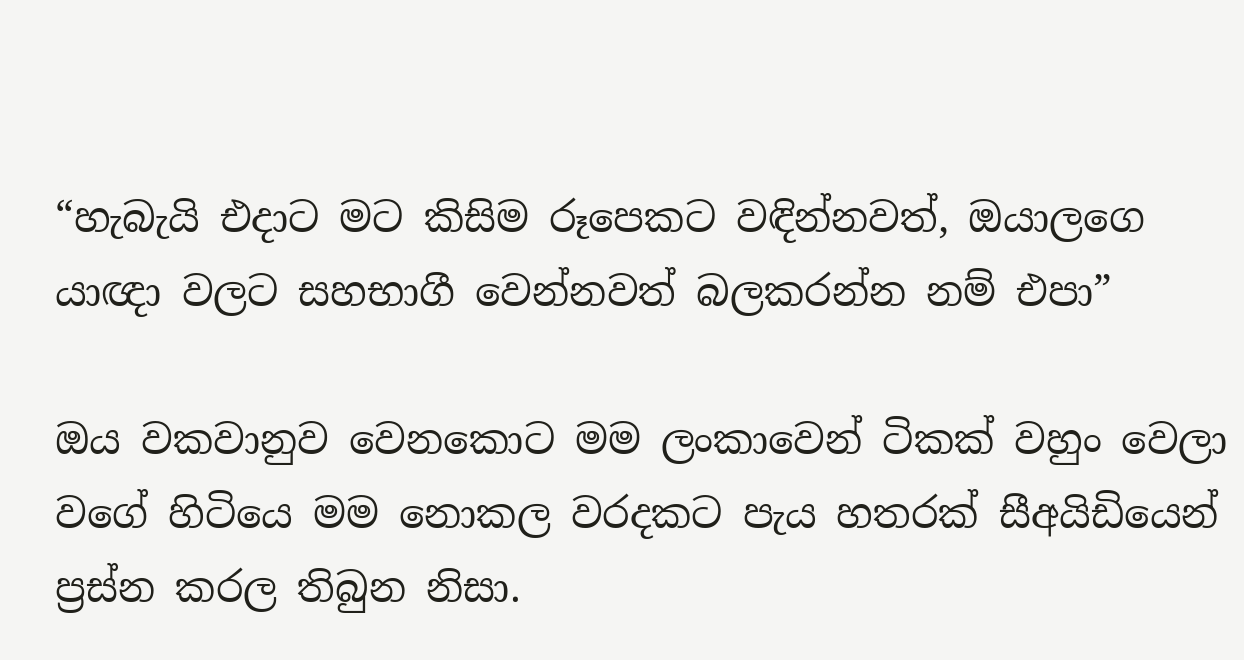“හැබැයි එදාට මට කිසිම රූපෙකට වඳින්නවත්, ඔයාලගෙ යාඥා වලට සහභාගී වෙන්නවත් බලකරන්න නම් එපා”

ඔය වකවානුව වෙනකොට මම ලංකාවෙන් ටිකක් වහුං වෙලා වගේ හිටියෙ මම නොකල වරදකට පැය හතරක් සීඅයිඩියෙන් ප්‍රස්න කරල තිබුන නිසා.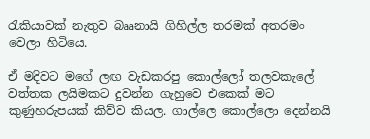රැකියාවක් නැතුව බෲනායි ගිහිල්ල තරමක් අතරමං වෙලා හිටියෙ.

ඒ මදිවට මගේ ලඟ වැඩකරපු කොල්ලෝ තලවකැලේ වත්තක ලයිමකට දුවන්න ගැහුවෙ එකෙක් මට කුණුහරුපයක් කිව්ව කියල. ගාල්ලෙ කොල්ලො දෙන්නයි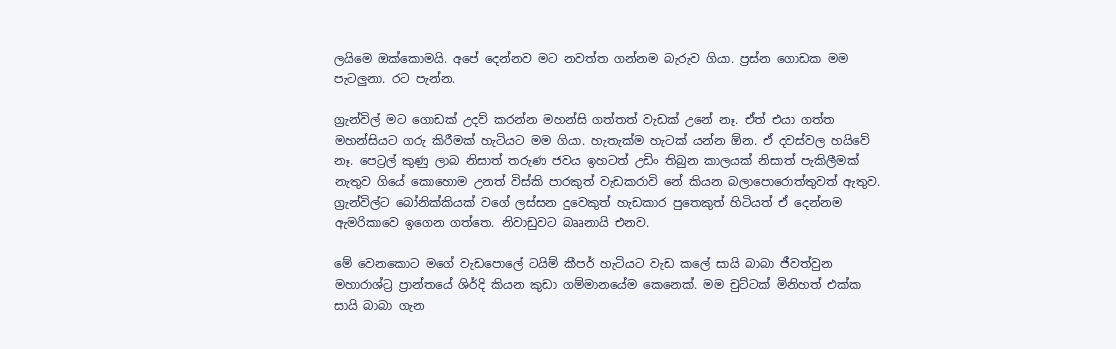ලයිමෙ ඔක්කොමයි. අපේ දෙන්නව මට නවත්ත ගන්නම බැරුව ගියා. ප්‍රස්න ගොඩක මම පැටලුනා. රට පැන්න.

ග්‍රැන්විල් මට ගොඩක් උදව් කරන්න මහන්සි ගත්තත් වැඩක් උනේ නෑ. ඒත් එයා ගත්ත මහන්සියට ගරු කිරීමක් හැටියට මම ගියා. හැතැක්ම හැටක් යන්න ඕන. ඒ දවස්වල හයිවේ නෑ. පෙට්‍රල් කුණු ලාබ නිසාත් තරුණ ජවය ඉහටත් උඩිං තිබුන කාලයක් නිසාත් පැකිලීමක් නැතුව ගියේ කොහොම උනත් විස්කි පාරකුත් වැඩකරාවි නේ කියන බලාපොරොත්තුවත් ඇතුව. ග්‍රැන්විල්ට බෝනික්කියක් වගේ ලස්සන දුවෙකුත් හැඩකාර පුතෙකුත් හිටියත් ඒ දෙන්නම ඇමරිකාවෙ ඉගෙන ගත්තෙ. නිවාඩුවට බෲනායි එනව.

මේ වෙනකොට මගේ වැඩපොලේ ටයිම් කීපර් හැටියට වැඩ කලේ සායි බාබා ජීවත්වුන මහාරාශ්ට්‍ර ප්‍රාන්තයේ ශිර්දි කියන කුඩා ගම්මානයේම කෙනෙක්. මම චුට්ටක් මිනිහත් එක්ක සායි බාබා ගැන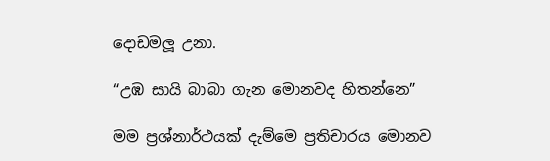දොඩමලූ උනා.

“උඹ සායි බාබා ගැන මොනවද හිතන්නෙ”

මම ප්‍රශ්නාර්ථයක් දැම්මෙ ප්‍රතිචාරය මොනව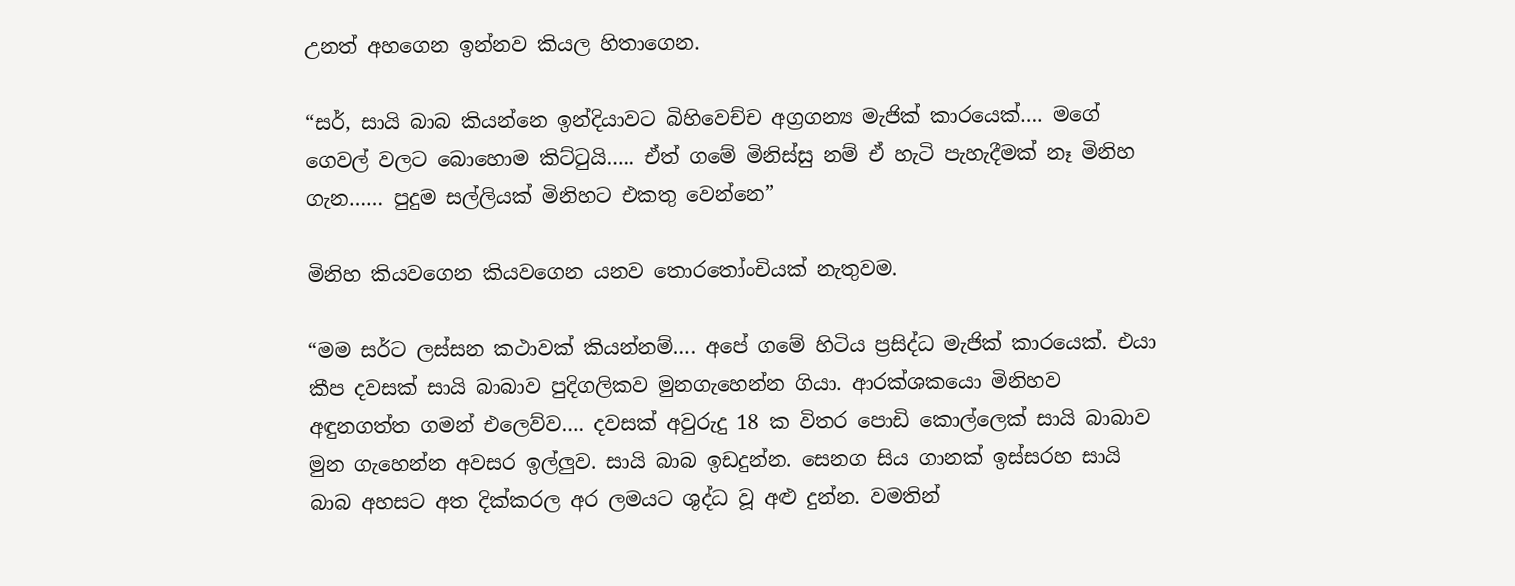උනත් අහගෙන ඉන්නව කියල හිතාගෙන.

“සර්, සායි බාබ කියන්නෙ ඉන්දියාවට බිහිවෙච්ච අග්‍රගන්‍ය මැජික් කාරයෙක්…. මගේ ගෙවල් වලට බොහොම කිට්ටුයි….. ඒත් ගමේ මිනිස්සු නම් ඒ හැටි පැහැදීමක් නෑ මිනිහ ගැන…… පුදුම සල්ලියක් මිනිහට එකතු වෙන්නෙ”

මිනිහ කියවගෙන කියවගෙන යනව තොරතෝංචියක් නැතුවම.

“මම සර්ට ලස්සන කථාවක් කියන්නම්…. අපේ ගමේ හිටිය ප්‍රසිද්ධ මැජික් කාරයෙක්. එයා කීප දවසක් සායි බාබාව පුදිගලිකව මුනගැහෙන්න ගියා. ආරක්ශකයො මිනිහව අඳුනගත්ත ගමන් එලෙව්ව…. දවසක් අවුරුදු 18 ක විතර පොඩි කොල්ලෙක් සායි බාබාව මුන ගැහෙන්න අවසර ඉල්ලුව. සායි බාබ ඉඩදුන්න. සෙනග සිය ගානක් ඉස්සරහ සායි බාබ අහසට අත දික්කරල අර ලමයට ශුද්ධ වූ අළු දුන්න. වමතින්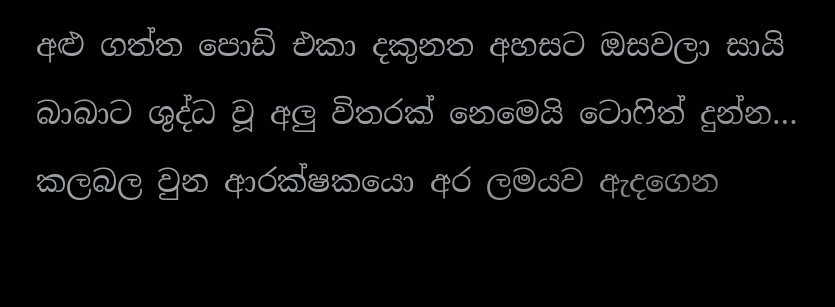අළු ගත්ත පොඩි එකා දකුනත අහසට ඔසවලා සායි බාබාට ශුද්ධ වූ අලු විතරක් නෙමෙයි ටොෆිත් දුන්න… කලබල වුන ආරක්ෂකයො අර ලමයව ඇදගෙන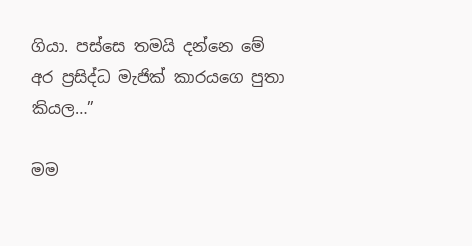ගියා. පස්සෙ තමයි දන්නෙ මේ අර ප්‍රසිද්ධ මැජික් කාරයගෙ පුතා කියල…”

මම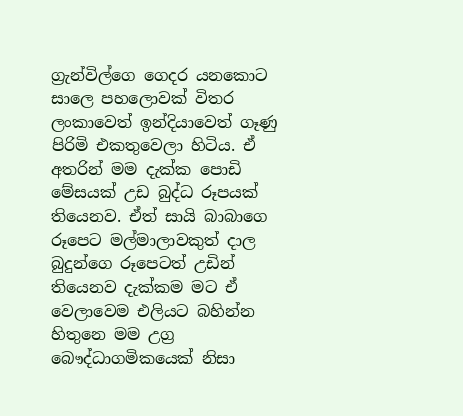ග්‍රැන්විල්ගෙ ගෙදර යනකොට සාලෙ පහලොවක් විතර ලංකාවෙත් ඉන්දියාවෙත් ගෑණු පිරිමි එකතුවෙලා හිටිය. ඒ අතරින් මම දැක්ක පොඩි මේසයක් උඩ බුද්ධ රූපයක් තියෙනව. ඒත් සායි බාබාගෙ රූපෙට මල්මාලාවකුත් දාල බුදුන්ගෙ රූපෙටත් උඩින් තියෙනව දැක්කම මට ඒ වෙලාවෙම එලියට බහින්න හිතුනෙ මම උග්‍ර බෞද්ධාගමිකයෙක් නිසා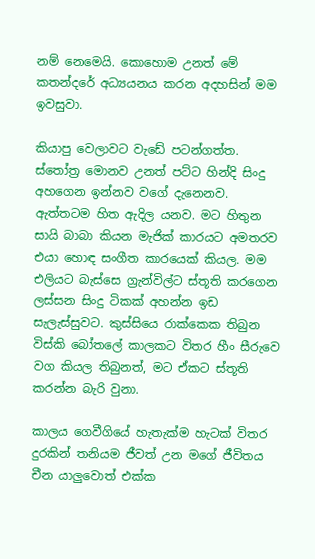නම් නෙමෙයි. කොහොම උනත් මේ කතන්දරේ අධ්‍යයනය කරන අදහසින් මම ඉවසුවා.

කියාපු වෙලාවට වැඩේ පටන්ගත්ත. ස්තෝත්‍ර මොනව උනත් පට්ට හින්දි සිංදු අහගෙන ඉන්නව වගේ දැනෙනව. ඇත්තටම හිත ඇදිල යනව. මට හිතුන සායි බාබා කියන මැජික් කාරයට අමතරව එයා හොඳ සංගීත කාරයෙක් කියල. මම එලියට බැස්සෙ ග්‍රැන්විල්ට ස්තූති කරගෙන ලස්සන සිංදු ටිකක් අහන්න ඉඩ සැලැස්සුවට. කුස්සියෙ රාක්කෙක තිබුන විස්කි බෝතලේ කාලකට විතර හීං සීරුවෙ වග කියල තිබුනත්, මට ඒකට ස්තූති කරන්න බැරි වුනා.

කාලය ගෙවීගියේ හැතැක්ම හැටක් විතර දුරකින් තනියම ජීවත් උන මගේ ජීවිතය චීන යාලුවොත් එක්ක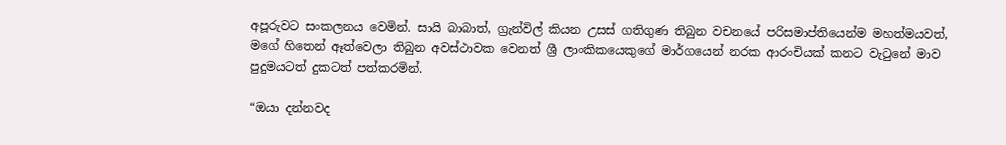අපූරුවට සංකලනය වෙමින්. සායි බාබාත්, ග්‍රැන්විල් කියන උසස් ගතිගුණ තිබුන වචනයේ පරිසමාප්තියෙන්ම මහත්මයවත්, මගේ හිතෙන් ඈත්වෙලා තිබුන අවස්ථාවක වෙනත් ශ්‍රී ලාංකිකයෙකුගේ මාර්ගයෙන් නරක ආරංචියක් කනට වැටුනේ මාව පුදුමයටත් දුකටත් පත්කරමින්.

“ඔයා දන්නවද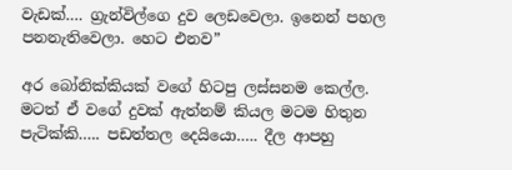වැඩක්…. ග්‍රැන්විල්ගෙ දුව ලෙඩවෙලා. ඉනෙන් පහල පනනැතිවෙලා. හෙට එනව”

අර බෝනික්කියක් වගේ හිටපු ලස්සනම කෙල්ල. මටත් ඒ වගේ දුවක් ඇත්නම් කියල මටම හිතුන පැටික්කි….. පඩත්තල දෙයියො….. දීල ආපහු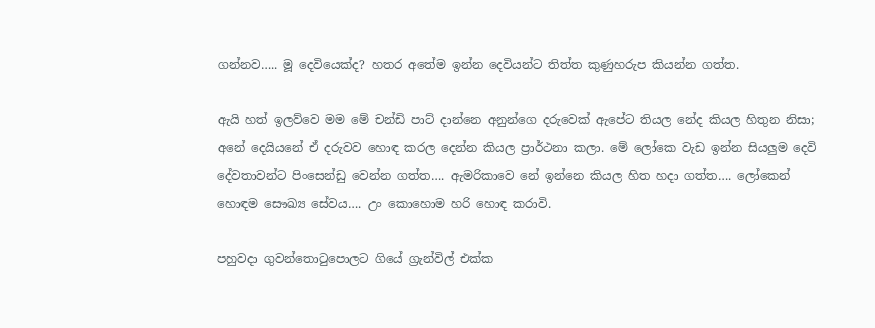ගන්නව….. මූ දෙවියෙක්ද? හතර අතේම ඉන්න දෙවියන්ට තිත්ත කුණුහරුප කියන්න ගත්ත.

ඇයි හත් ඉලව්වෙ මම මේ චන්ඩි පාට් දාන්නෙ අනුන්ගෙ දරුවෙක් ඇපේට තියල නේද කියල හිතුන නිසා; අනේ දෙයියනේ ඒ දරුවව හොඳ කරල දෙන්න කියල ප්‍රාර්ථනා කලා. මේ ලෝකෙ වැඩ ඉන්න සියලුම දෙවි දේවතාවන්ට පිංසෙන්ඩු වෙන්න ගත්ත…. ඇමරිකාවෙ නේ ඉන්නෙ කියල හිත හදා ගත්ත…. ලෝකෙන් හොඳම සෞඛ්‍ය සේවය…. උං කොහොම හරි හොඳ කරාවි.

පහුවදා ගුවන්තොටුපොලට ගියේ ග්‍රැන්විල් එක්ක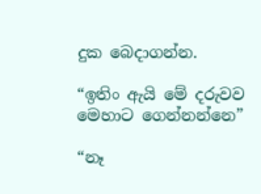දුක බෙදාගන්න.

“ඉතිං ඇයි මේ දරුවව මෙහාට ගෙන්නන්නෙ”

“නෑ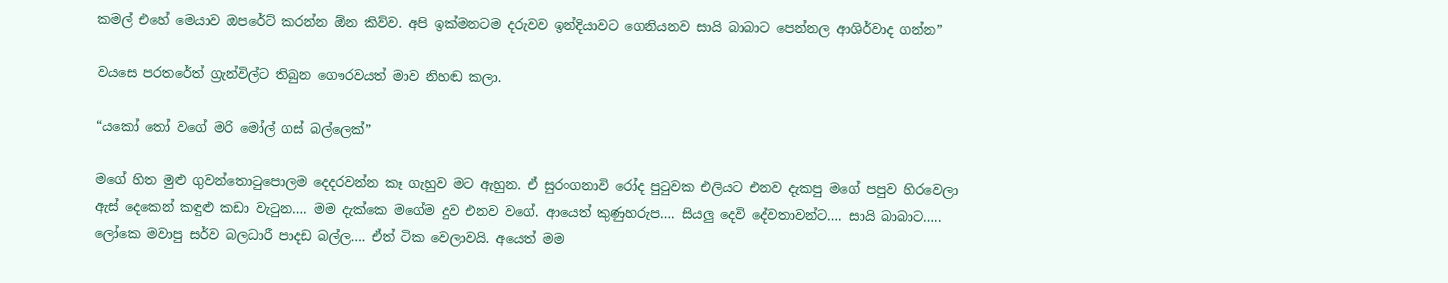කමල් එහේ මෙයාව ඔපරේට් කරන්න ඕන කිව්ව. අපි ඉක්මනටම දරුවව ඉන්දියාවට ගෙනියනව සායි බාබාට පෙන්නල ආශිර්වාද ගන්න”

වයසෙ පරතරේත් ග්‍රැන්විල්ට තිබුන ගෞරවයත් මාව නිහඬ කලා.

“යකෝ තෝ වගේ මරි මෝල් ගස් බල්ලෙක්”

මගේ හිත මුළු ගුවන්තොටුපොලම දෙදරවන්න කෑ ගැහුව මට ඇහුන. ඒ සුරංගනාවි රෝද පුටුවක එලියට එනව දැකපු මගේ පපුව හිරවෙලා ඇස් දෙකෙන් කඳුළු කඩා වැටුන…. මම දැක්කෙ මගේම දුව එනව වගේ. ආයෙත් කුණුහරුප…. සියලු දෙවි දේවතාවන්ට…. සායි බාබාට….. ලෝකෙ මවාපු සර්ව බලධාරී පාදඩ බල්ල…. ඒත් ටික වෙලාවයි. අයෙත් මම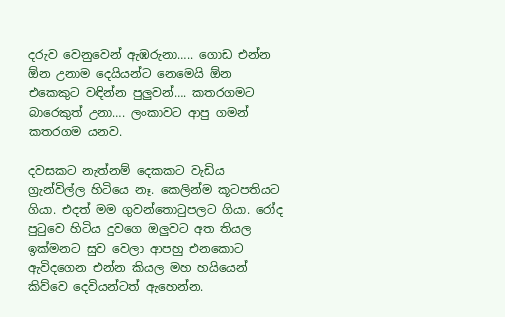දරුව වෙනුවෙන් ඇඹරුනා….. ගොඩ එන්න ඕන උනාම දෙයියන්ට නෙමෙයි ඕන එකෙකුට වඳින්න පුලුවන්…. කතරගමට බාරෙකුත් උනා…. ලංකාවට ආපු ගමන් කතරගම යනව.

දවසකට නැත්නම් දෙකකට වැඩිය ග්‍රැන්විල්ල හිටියෙ නෑ. කෙලින්ම කූටපතියට ගියා. එදත් මම ගුවන්තොටුපලට ගියා. රෝද පුටුවෙ හිටිය දුවගෙ ඔලුවට අත තියල ඉක්මනට සුව වෙලා ආපහු එනකොට ඇවිදගෙන එන්න කියල මහ හයියෙන් කිව්වෙ දෙවියන්ටත් ඇහෙන්න.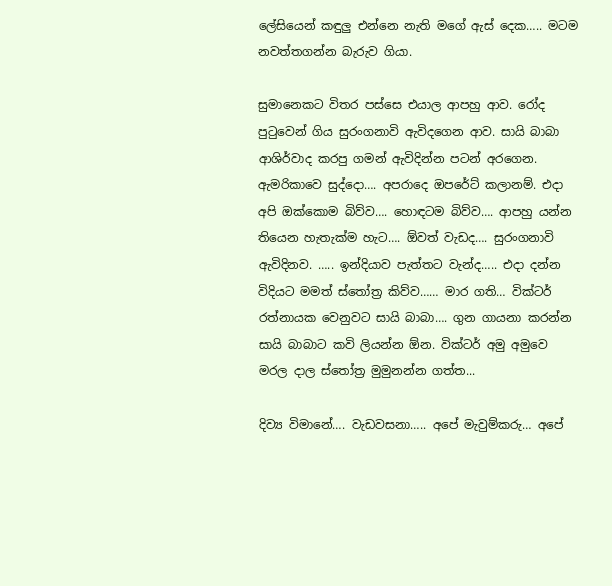ලේසියෙන් කඳුලු එන්නෙ නැති මගේ ඇස් දෙක….. මටම නවත්තගන්න බැරුව ගියා.

සුමානෙකට විතර පස්සෙ එයාල ආපහු ආව. රෝද පුටුවෙන් ගිය සුරංගනාවි ඇවිදගෙන ආව. සායි බාබා ආශිර්වාද කරපු ගමන් ඇවිදින්න පටන් අරගෙන. ඇමරිකාවෙ සුද්දො…. අපරාදෙ ඔපරේට් කලානම්. එදා අපි ඔක්කොම බිව්ව…. හොඳටම බිව්ව…. ආපහු යන්න තියෙන හැතැක්ම හැට…. ඕවත් වැඩද…. සුරංගනාවි ඇවිදිනව. ….. ඉන්දියාව පැත්තට වැන්ද….. එදා දන්න විදියට මමත් ස්තෝත්‍ර කිව්ව…… මාර ගති… වික්ටර් රත්නායක වෙනුවට සායි බාබා…. ගුන ගායනා කරන්න සායි බාබාට කවි ලියන්න ඕන. වික්ටර් අමු අමුවෙ මරල දාල ස්තෝත්‍ර මුමුනන්න ගත්ත...

දිව්‍ය විමානේ…. වැඩවසනා….. අපේ මැවුම්කරු… අපේ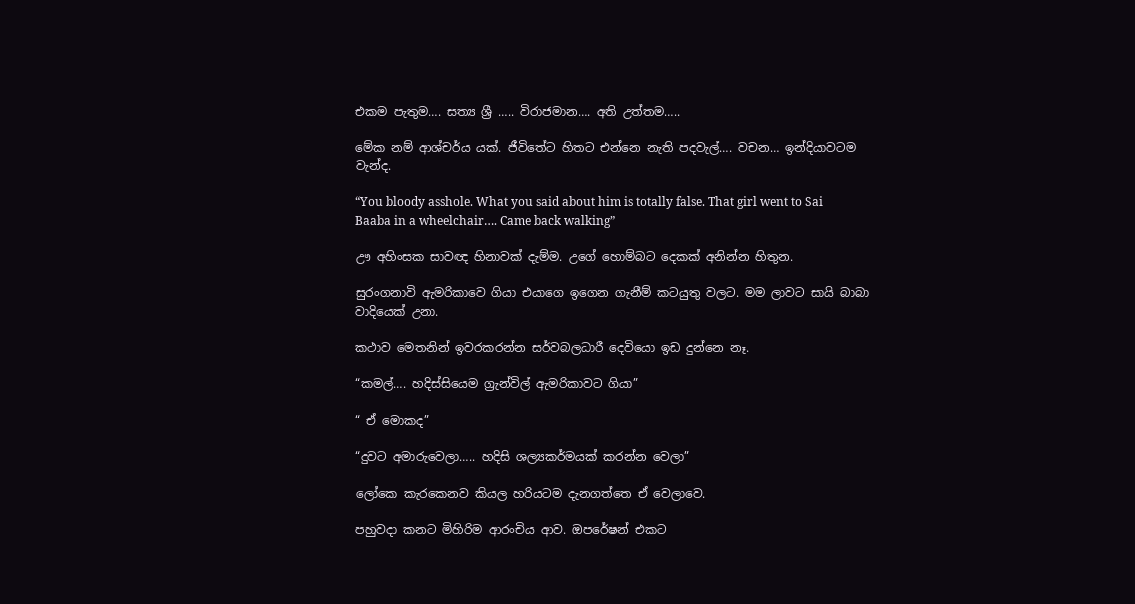එකම පැතුම…. සත්‍ය ශ්‍රී ….. විරාජමාන…. අති උත්තම…..

මේක නම් ආශ්චර්ය යක්. ජීවිතේට හිතට එන්නෙ නැති පදවැල්…. වචන… ඉන්දියාවටම වැන්ද.

“You bloody asshole. What you said about him is totally false. That girl went to Sai Baaba in a wheelchair…. Came back walking”

ඌ අහිංසක සාවඥ හිනාවක් දැම්ම. උගේ හොම්බට දෙකක් අනින්න හිතුන.

සුරංගනාවි ඇමරිකාවෙ ගියා එයාගෙ ඉගෙන ගැනීම් කටයුතු වලට. මම ලාවට සායි බාබා වාදියෙක් උනා.

කථාව මෙතනින් ඉවරකරන්න සර්වබලධාරී දෙවියො ඉඩ දුන්නෙ නෑ.

“කමල්…. හදිස්සියෙම ග්‍රැන්විල් ඇමරිකාවට ගියා”

“ ඒ මොකද”

“දුවට අමාරුවෙලා….. හදිසි ශල්‍යකර්මයක් කරන්න වෙලා”

ලෝකෙ කැරකෙනව කියල හරියටම දැනගත්තෙ ඒ වෙලාවෙ.

පහුවදා කනට මිහිරිම ආරංචිය ආව. ඔපරේෂන් එකට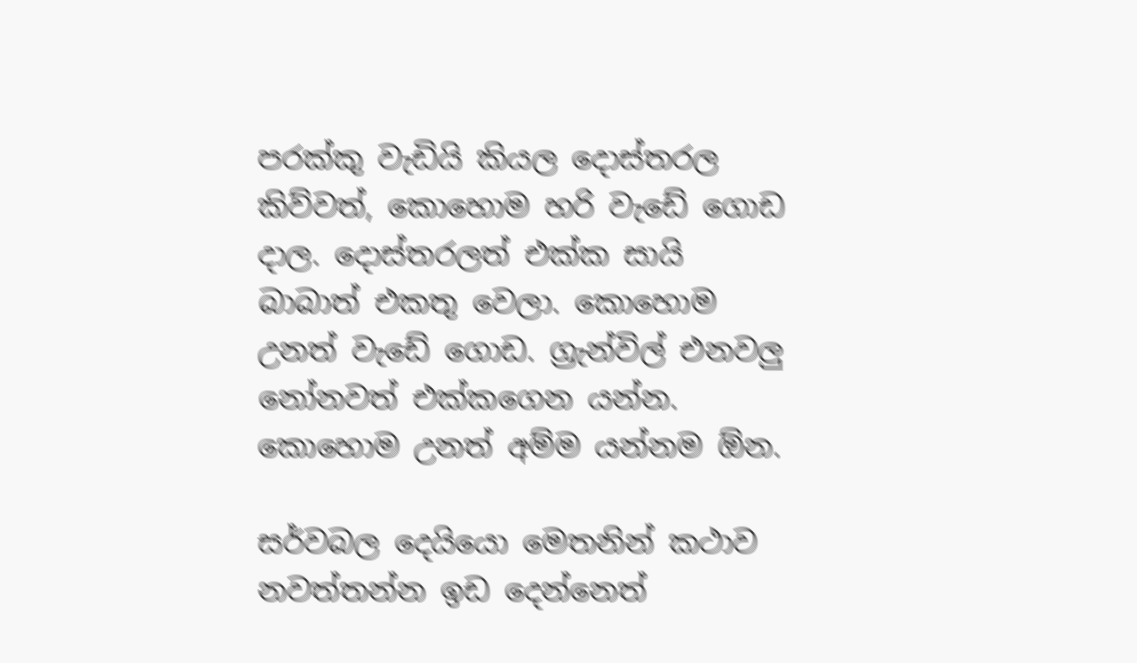පරක්කු වැඩියි කියල දොස්තරල කිව්වත්, කොහොම හරි වැඩේ ගොඩ දාල. දොස්තරලත් එක්ක සායි බාබාත් එකතු වෙලා. කොහොම උනත් වැඩේ ගොඩ. ග්‍රැන්විල් එනවලු නෝනවත් එක්කගෙන යන්න. කොහොම උනත් අම්ම යන්නම ඕන.

සර්වබල දෙයියො මෙතනින් කථාව නවත්තන්න ඉඩ දෙන්නෙත්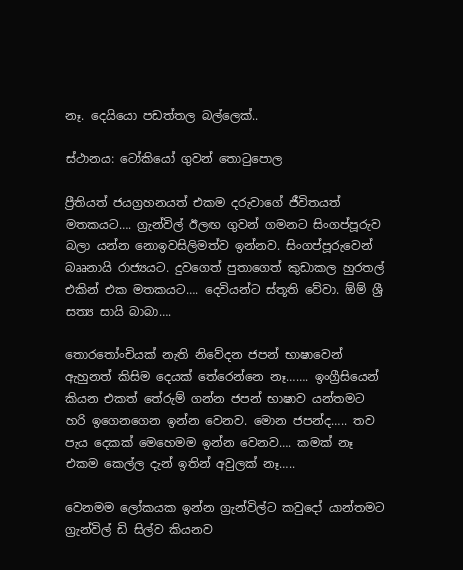නෑ. දෙයියො පඩත්තල බල්ලෙක්..

ස්ථානය: ටෝකියෝ ගුවන් තොටුපොල

ප්‍රීතියත් ජයග්‍රහනයත් එකම දරුවාගේ ජීවිතයත් මතකයට…. ග්‍රැන්විල් ඊලඟ ගුවන් ගමනට සිංගප්පූරුව බලා යන්න නොඉවසිලිමත්ව ඉන්නව. සිංගප්පූරුවෙන් බෲනායි රාජ්‍යයට. දුවගෙත් පුතාගෙත් කුඩාකල හුරතල් එකින් එක මතකයට…. දෙවියන්ට ස්තූති වේවා. ඕම් ශ්‍රී සත්‍ය සායි බාබා….

තොරතෝංචියක් නැති නිවේදන ජපන් භාෂාවෙන් ඇහුනත් කිසිම දෙයක් තේරෙන්නෙ නෑ……. ඉංග්‍රීසියෙන් කියන එකත් තේරුම් ගන්න ජපන් භාෂාව යන්තමට හරි ඉගෙනගෙන ඉන්න වෙනව. මොන ජපන්ද….. තව පැය දෙකක් මෙහෙමම ඉන්න වෙනව…. කමක් නෑ එකම කෙල්ල දැන් ඉතින් අවුලක් නෑ…..

වෙනමම ලෝකයක ඉන්න ග්‍රැන්විල්‍ට කවුදෝ යාන්තමට ග්‍රැන්විල් ඩි සිල්ව කියනව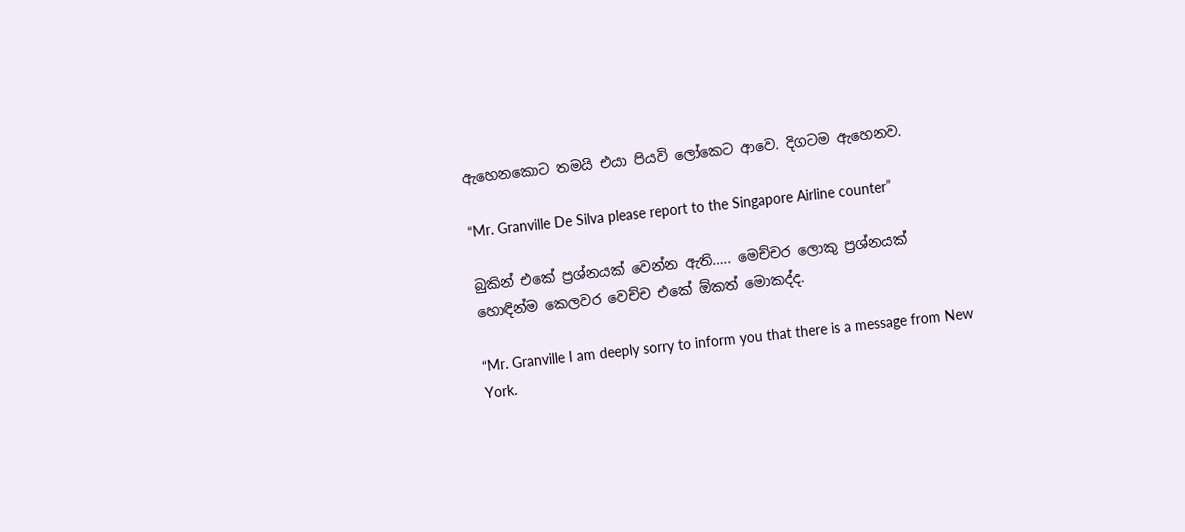ඇහෙනකොට තමයි එයා පියවි ලෝකෙට ආවෙ. දිගටම ඇහෙනව.

“Mr. Granville De Silva please report to the Singapore Airline counter”

බුකින් එකේ ප්‍රශ්නයක් වෙන්න ඇති….. මෙච්චර ලොකු ප්‍රශ්නයක් හොඳින්ම කෙලවර වෙච්ච එකේ ඕකත් මොකද්ද.

“Mr. Granville I am deeply sorry to inform you that there is a message from New York.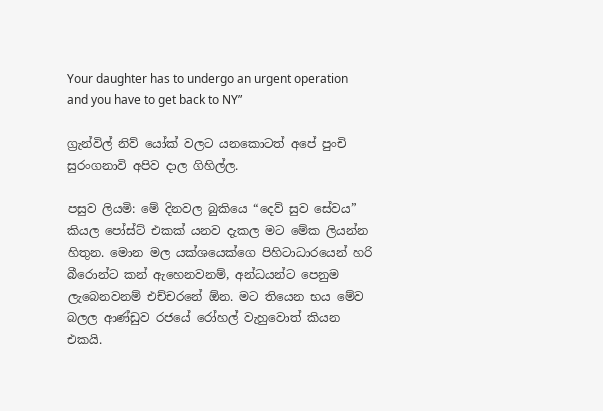Your daughter has to undergo an urgent operation and you have to get back to NY”

ග්‍රැන්විල් නිව් යෝක් වලට යනකොටත් අපේ පුංචි සුරංගනාවි අපිව දාල ගිහිල්ල.

පසුව ලියමි: මේ දිනවල බුකියෙ “දෙව් සුව සේවය” කියල පෝස්ට් එකක් යනව දැකල මට මේක ලියන්න හිතුන. මොන මල යක්ශයෙක්ගෙ පිහිටාධාරයෙන් හරි බීරොන්ට කන් ඇහෙනවනම්, අන්ධයන්ට පෙනුම ලැබෙනවනම් එච්චරනේ ඕන. මට තියෙන භය මේව බලල ආණ්ඩුව රජයේ රෝහල් වැහුවොත් කියන එකයි.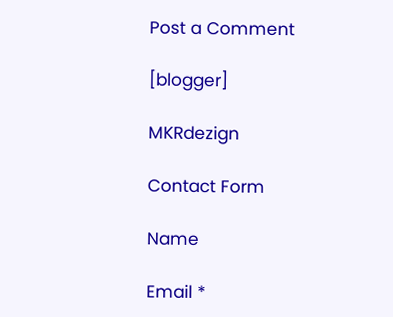Post a Comment

[blogger]

MKRdezign

Contact Form

Name

Email *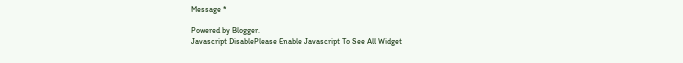Message *

Powered by Blogger.
Javascript DisablePlease Enable Javascript To See All Widget